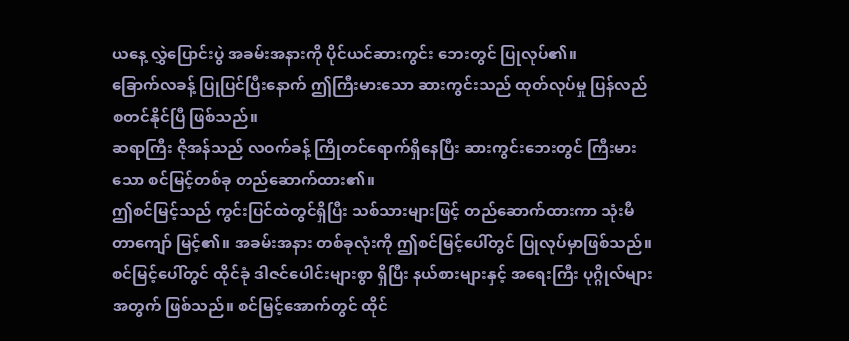ယနေ့ လွှဲပြောင်းပွဲ အခမ်းအနားကို ပိုင်ယင်ဆားကွင်း ဘေးတွင် ပြုလုပ်၏။
ခြောက်လခန့် ပြုပြင်ပြီးနောက် ဤကြီးမားသော ဆားကွင်းသည် ထုတ်လုပ်မှု ပြန်လည် စတင်နိုင်ပြီ ဖြစ်သည်။
ဆရာကြီး ဇိုအန်သည် လဝက်ခန့် ကြိုတင်ရောက်ရှိနေပြီး ဆားကွင်းဘေးတွင် ကြီးမားသော စင်မြင့်တစ်ခု တည်ဆောက်ထား၏။
ဤစင်မြင့်သည် ကွင်းပြင်ထဲတွင်ရှိပြီး သစ်သားများဖြင့် တည်ဆောက်ထားကာ သုံးမီတာကျော် မြင့်၏။ အခမ်းအနား တစ်ခုလုံးကို ဤစင်မြင့်ပေါ်တွင် ပြုလုပ်မှာဖြစ်သည်။
စင်မြင့်ပေါ်တွင် ထိုင်ခုံ ဒါဇင်ပေါင်းများစွာ ရှိပြီး နယ်စားများနှင့် အရေးကြီး ပုဂ္ဂိုလ်များအတွက် ဖြစ်သည်။ စင်မြင့်အောက်တွင် ထိုင်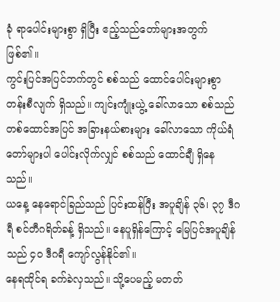ခုံ ရာပေါင်းများစွာ ရှိပြီး ဧည့်သည်တော်များအတွက် ဖြစ်၏။
ကွင်းပြင်အပြင်ဘက်တွင် စစ်သည် ထောင်ပေါင်းများစွာ တန်းစီလျက် ရှိသည်။ ကျင်းကျုံးယွဲ့ ခေါ်လာသော စစ်သည် တစ်ထောင်အပြင် အခြားနယ်စားများ ခေါ်လာသော ကိုယ်ရံတော်များပါ ပေါင်းလိုက်လျှင် စစ်သည် ထောင်ချီ ရှိနေသည်။
ယနေ့ နေရောင်ခြည်သည် ပြင်းထန်ပြီး အပူချိန် ၃၆၊ ၃၇ ဒီဂရီ စင်တီဂရိတ်ခန့် ရှိသည်။ နေပူရှိန်ကြောင့် မြေပြင်အပူချိန်သည် ၄၀ ဒီဂရီ ကျော်လွန်နိုင်၏။
နေရထိုင်ရ ခက်ခဲလှသည်။ သို့ပေမည့် မတတ်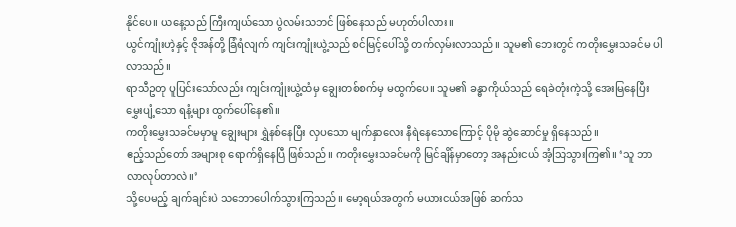နိုင်ပေ။ ယနေ့သည် ကြီးကျယ်သော ပွဲလမ်းသဘင် ဖြစ်နေသည် မဟုတ်ပါလား။
ယွင်ကျုံးဟဲ့နှင့် ဇိုအန်တို့ ခြံရံလျက် ကျင်းကျုံးယွဲ့သည် စင်မြင့်ပေါ်သို့ တက်လှမ်းလာသည်။ သူမ၏ ဘေးတွင် ကတိုးမွှေးသခင်မ ပါလာသည်။
ရာသီဥတု ပူပြင်းသော်လည်း ကျင်းကျုံးယွဲ့ထံမှ ချွေးတစ်စက်မှ မထွက်ပေ။ သူမ၏ ခန္ဓာကိုယ်သည် ရေခဲတုံးကဲ့သို့ အေးမြနေပြီး မွှေးပျံ့သော ရနံ့များ ထွက်ပေါ်နေ၏။
ကတိုးမွှေးသခင်မမှာမူ ချွေးများ ရွှဲနစ်နေပြီး လှပသော မျက်နှာလေး နီရဲနေသောကြောင့် ပိုမို ဆွဲဆောင်မှု ရှိနေသည်။
ဧည့်သည်တော် အများစု ရောက်ရှိနေပြီ ဖြစ်သည်။ ကတိုးမွှေးသခင်မကို မြင်ချိန်မှာတော့ အနည်းငယ် အံ့သြသွားကြ၏။ ‘သူ ဘာလာလုပ်တာလဲ။’
သို့ပေမည့် ချက်ချင်းပဲ သဘောပေါက်သွားကြသည်။ မော့ရယ်အတွက် မယားငယ်အဖြစ် ဆက်သ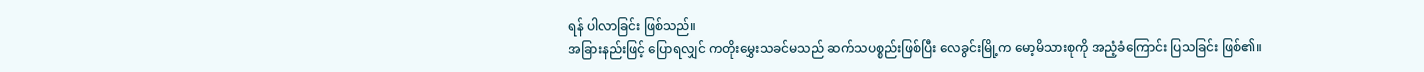ရန် ပါလာခြင်း ဖြစ်သည်။
အခြားနည်းဖြင့် ပြောရလျှင် ကတိုးမွှေးသခင်မသည် ဆက်သပစ္စည်းဖြစ်ပြီး လေခွင်းမြို့က မော့မိသားစုကို အညံ့ခံကြောင်း ပြသခြင်း ဖြစ်၏။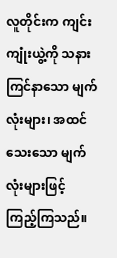လူတိုင်းက ကျင်းကျုံးယွဲ့ကို သနားကြင်နာသော မျက်လုံးများ၊ အထင်သေးသော မျက်လုံးများဖြင့် ကြည့်ကြသည်။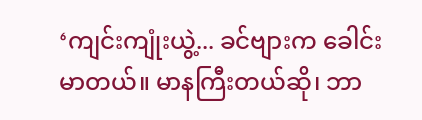‘ကျင်းကျုံးယွဲ့... ခင်ဗျားက ခေါင်းမာတယ်။ မာနကြီးတယ်ဆို၊ ဘာ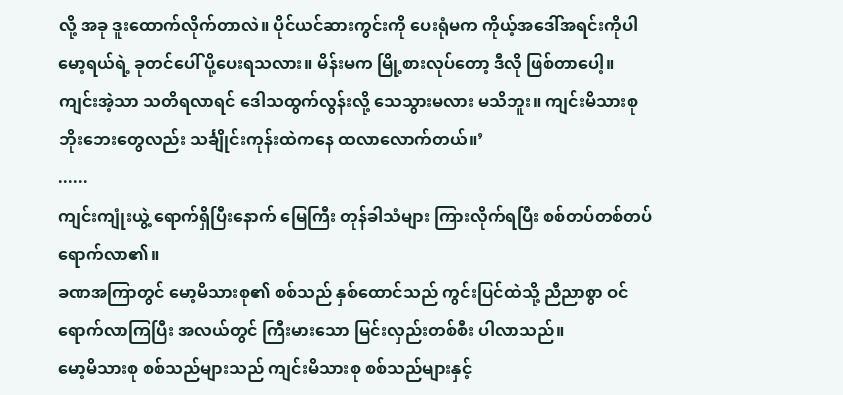လို့ အခု ဒူးထောက်လိုက်တာလဲ။ ပိုင်ယင်ဆားကွင်းကို ပေးရုံမက ကိုယ့်အဒေါ်အရင်းကိုပါ မော့ရယ်ရဲ့ ခုတင်ပေါ် ပို့ပေးရသလား။ မိန်းမက မြို့စားလုပ်တော့ ဒီလို ဖြစ်တာပေါ့။ ကျင်းအဲ့သာ သတိရလာရင် ဒေါသထွက်လွန်းလို့ သေသွားမလား မသိဘူး။ ကျင်းမိသားစု ဘိုးဘေးတွေလည်း သင်္ချိုင်းကုန်းထဲကနေ ထလာလောက်တယ်။’
......
ကျင်းကျုံးယွဲ့ ရောက်ရှိပြီးနောက် မြေကြီး တုန်ခါသံများ ကြားလိုက်ရပြီး စစ်တပ်တစ်တပ် ရောက်လာ၏။
ခဏအကြာတွင် မော့မိသားစု၏ စစ်သည် နှစ်ထောင်သည် ကွင်းပြင်ထဲသို့ ညီညာစွာ ဝင်ရောက်လာကြပြီး အလယ်တွင် ကြီးမားသော မြင်းလှည်းတစ်စီး ပါလာသည်။
မော့မိသားစု စစ်သည်များသည် ကျင်းမိသားစု စစ်သည်များနှင့်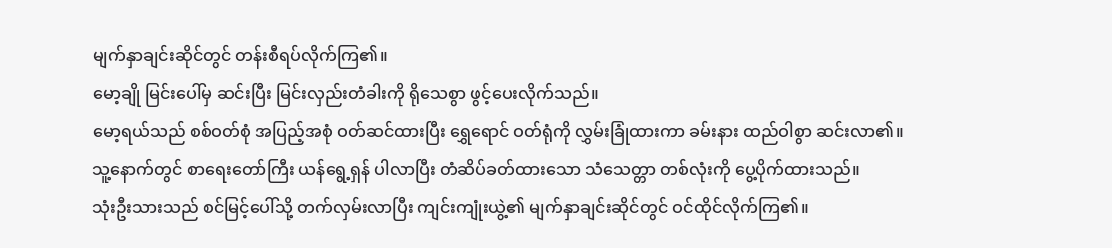မျက်နှာချင်းဆိုင်တွင် တန်းစီရပ်လိုက်ကြ၏။
မော့ချို မြင်းပေါ်မှ ဆင်းပြီး မြင်းလှည်းတံခါးကို ရိုသေစွာ ဖွင့်ပေးလိုက်သည်။
မော့ရယ်သည် စစ်ဝတ်စုံ အပြည့်အစုံ ဝတ်ဆင်ထားပြီး ရွှေရောင် ဝတ်ရုံကို လွှမ်းခြုံထားကာ ခမ်းနား ထည်ဝါစွာ ဆင်းလာ၏။
သူ့နောက်တွင် စာရေးတော်ကြီး ယန်ရွေ့ရှန် ပါလာပြီး တံဆိပ်ခတ်ထားသော သံသေတ္တာ တစ်လုံးကို ပွေ့ပိုက်ထားသည်။
သုံးဦးသားသည် စင်မြင့်ပေါ်သို့ တက်လှမ်းလာပြီး ကျင်းကျုံးယွဲ့၏ မျက်နှာချင်းဆိုင်တွင် ဝင်ထိုင်လိုက်ကြ၏။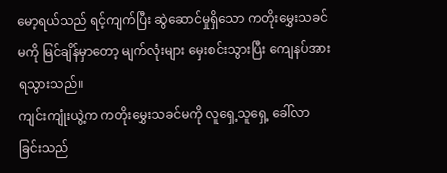မော့ရယ်သည် ရင့်ကျက်ပြီး ဆွဲဆောင်မှုရှိသော ကတိုးမွှေးသခင်မကို မြင်ချိန်မှာတော့ မျက်လုံးများ မှေးစင်းသွားပြီး ကျေနပ်အားရသွားသည်။
ကျင်းကျုံးယွဲ့က ကတိုးမွှေးသခင်မကို လူရှေ့သူရှေ့ ခေါ်လာခြင်းသည်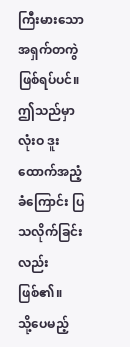ကြီးမားသော အရှက်တကွဲ ဖြစ်ရပ်ပင်။
ဤသည်မှာ လုံးဝ ဒူးထောက်အညံ့ခံကြောင်း ပြသလိုက်ခြင်းလည်း ဖြစ်၏။
သို့ပေမည့်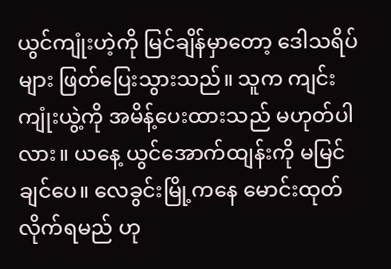ယွင်ကျုံးဟဲ့ကို မြင်ချိန်မှာတော့ ဒေါသရိပ်များ ဖြတ်ပြေးသွားသည်။ သူက ကျင်းကျုံးယွဲ့ကို အမိန့်ပေးထားသည် မဟုတ်ပါလား။ ယနေ့ ယွင်အောက်ထျန်းကို မမြင်ချင်ပေ။ လေခွင်းမြို့ကနေ မောင်းထုတ်လိုက်ရမည် ဟု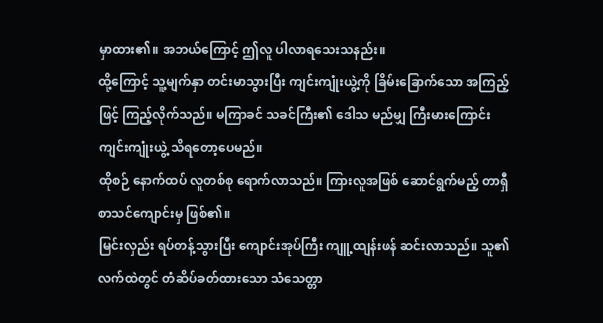မှာထား၏။ အဘယ်ကြောင့် ဤလူ ပါလာရသေးသနည်း။
ထို့ကြောင့် သူ့မျက်နှာ တင်းမာသွားပြီး ကျင်းကျုံးယွဲ့ကို ခြိမ်းခြောက်သော အကြည့်ဖြင့် ကြည့်လိုက်သည်။ မကြာခင် သခင်ကြီး၏ ဒေါသ မည်မျှ ကြီးမားကြောင်း ကျင်းကျုံးယွဲ့ သိရတော့ပေမည်။
ထိုစဉ် နောက်ထပ် လူတစ်စု ရောက်လာသည်။ ကြားလူအဖြစ် ဆောင်ရွက်မည့် တာရှီစာသင်ကျောင်းမှ ဖြစ်၏။
မြင်းလှည်း ရပ်တန့်သွားပြီး ကျောင်းအုပ်ကြီး ကျူ့ထျန်းဖန် ဆင်းလာသည်။ သူ၏ လက်ထဲတွင် တံဆိပ်ခတ်ထားသော သံသေတ္တာ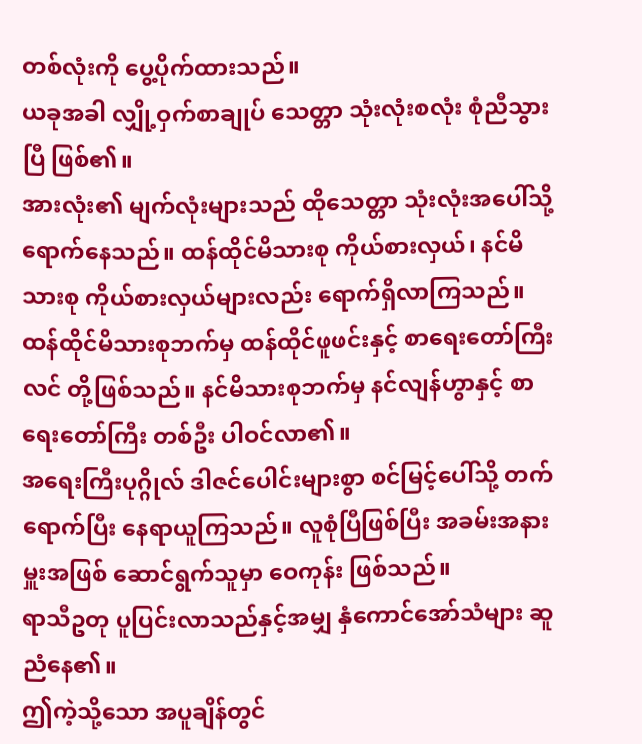တစ်လုံးကို ပွေ့ပိုက်ထားသည်။
ယခုအခါ လျှို့ဝှက်စာချုပ် သေတ္တာ သုံးလုံးစလုံး စုံညီသွားပြီ ဖြစ်၏။
အားလုံး၏ မျက်လုံးများသည် ထိုသေတ္တာ သုံးလုံးအပေါ်သို့ ရောက်နေသည်။ ထန်ထိုင်မိသားစု ကိုယ်စားလှယ်၊ နင်မိသားစု ကိုယ်စားလှယ်များလည်း ရောက်ရှိလာကြသည်။
ထန်ထိုင်မိသားစုဘက်မှ ထန်ထိုင်ဖူဖင်းနှင့် စာရေးတော်ကြီးလင် တို့ဖြစ်သည်။ နင်မိသားစုဘက်မှ နင်လျန်ဟွာနှင့် စာရေးတော်ကြီး တစ်ဦး ပါဝင်လာ၏။
အရေးကြီးပုဂ္ဂိုလ် ဒါဇင်ပေါင်းများစွာ စင်မြင့်ပေါ်သို့ တက်ရောက်ပြီး နေရာယူကြသည်။ လူစုံပြီဖြစ်ပြီး အခမ်းအနားမှူးအဖြစ် ဆောင်ရွက်သူမှာ ဝေကုန်း ဖြစ်သည်။
ရာသီဥတု ပူပြင်းလာသည်နှင့်အမျှ နှံကောင်အော်သံများ ဆူညံနေ၏။
ဤကဲ့သို့သော အပူချိန်တွင်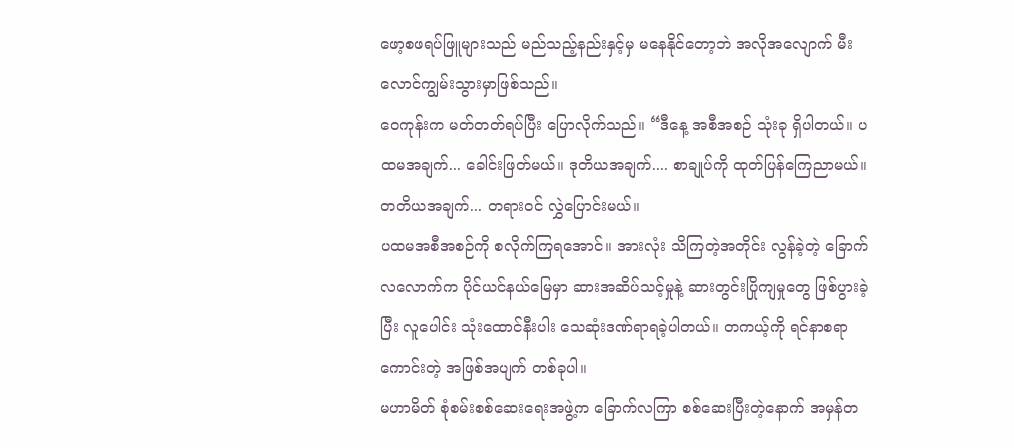ဖော့စဖရပ်ဖြူများသည် မည်သည့်နည်းနှင့်မှ မနေနိုင်တော့ဘဲ အလိုအလျောက် မီးလောင်ကျွမ်းသွားမှာဖြစ်သည်။
ဝေကုန်းက မတ်တတ်ရပ်ပြီး ပြောလိုက်သည်။ “ဒီနေ့ အစီအစဉ် သုံးခု ရှိပါတယ်။ ပထမအချက်... ခေါင်းဖြတ်မယ်။ ဒုတိယအချက်.... စာချုပ်ကို ထုတ်ပြန်ကြေညာမယ်။ တတိယအချက်... တရားဝင် လွှဲပြောင်းမယ်။
ပထမအစီအစဉ်ကို စလိုက်ကြရအောင်။ အားလုံး သိကြတဲ့အတိုင်း လွန်ခဲ့တဲ့ ခြောက်လလောက်က ပိုင်ယင်နယ်မြေမှာ ဆားအဆိပ်သင့်မှုနဲ့ ဆားတွင်းပြိုကျမှုတွေ ဖြစ်ပွားခဲ့ပြီး လူပေါင်း သုံးထောင်နီးပါး သေဆုံးဒဏ်ရာရခဲ့ပါတယ်။ တကယ့်ကို ရင်နာစရာ ကောင်းတဲ့ အဖြစ်အပျက် တစ်ခုပါ။
မဟာမိတ် စုံစမ်းစစ်ဆေးရေးအဖွဲ့က ခြောက်လကြာ စစ်ဆေးပြီးတဲ့နောက် အမှန်တ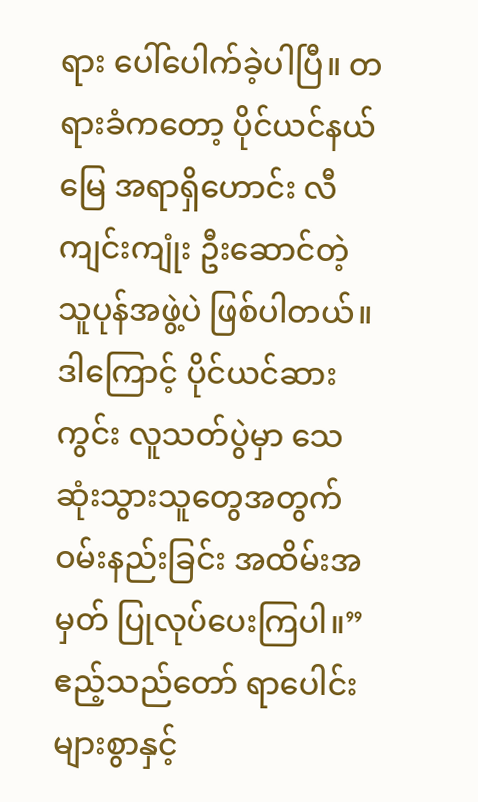ရား ပေါ်ပေါက်ခဲ့ပါပြီ။ တရားခံကတော့ ပိုင်ယင်နယ်မြေ အရာရှိဟောင်း လီကျင်းကျုံး ဦးဆောင်တဲ့ သူပုန်အဖွဲ့ပဲ ဖြစ်ပါတယ်။ ဒါကြောင့် ပိုင်ယင်ဆားကွင်း လူသတ်ပွဲမှာ သေဆုံးသွားသူတွေအတွက် ဝမ်းနည်းခြင်း အထိမ်းအမှတ် ပြုလုပ်ပေးကြပါ။”
ဧည့်သည်တော် ရာပေါင်းများစွာနှင့်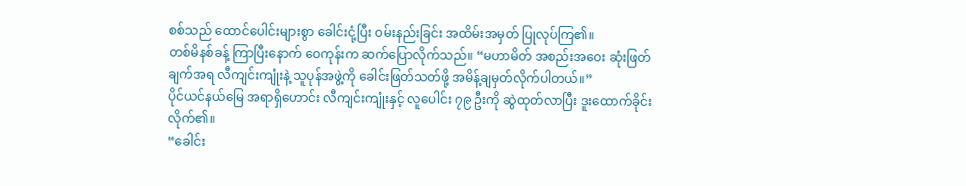စစ်သည် ထောင်ပေါင်းများစွာ ခေါင်းငုံ့ပြီး ဝမ်းနည်းခြင်း အထိမ်းအမှတ် ပြုလုပ်ကြ၏။
တစ်မိနစ်ခန့် ကြာပြီးနောက် ဝေကုန်းက ဆက်ပြောလိုက်သည်။ “မဟာမိတ် အစည်းအဝေး ဆုံးဖြတ်ချက်အရ လီကျင်းကျုံးနဲ့ သူပုန်အဖွဲ့ကို ခေါင်းဖြတ်သတ်ဖို့ အမိန့်ချမှတ်လိုက်ပါတယ်။”
ပိုင်ယင်နယ်မြေ အရာရှိဟောင်း လီကျင်းကျုံးနှင့် လူပေါင်း ၇၉ ဦးကို ဆွဲထုတ်လာပြီး ဒူးထောက်ခိုင်းလိုက်၏။
“ခေါင်း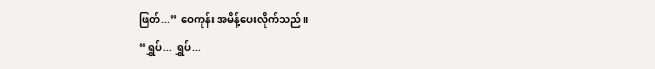ဖြတ်...” ဝေကုန်း အမိန့်ပေးလိုက်သည်။
“ရွှပ်... ရွှပ်...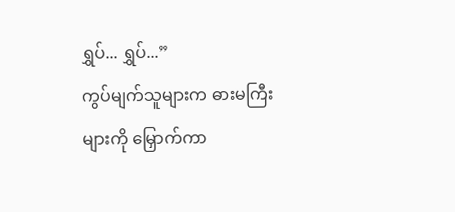ရွှပ်... ရွှပ်...”
ကွပ်မျက်သူများက ဓားမကြီးများကို မြှောက်ကာ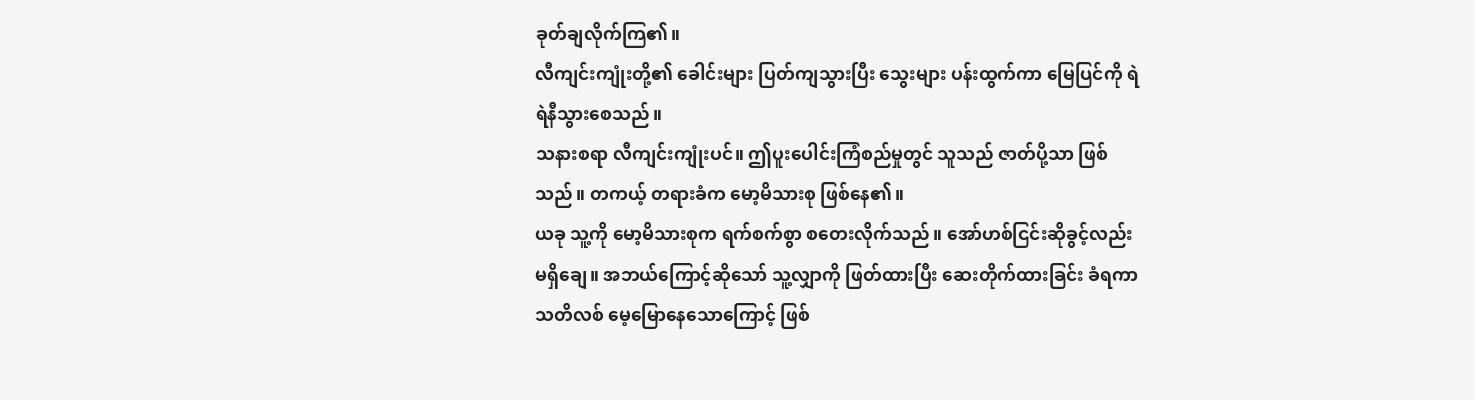ခုတ်ချလိုက်ကြ၏။
လီကျင်းကျုံးတို့၏ ခေါင်းများ ပြတ်ကျသွားပြီး သွေးများ ပန်းထွက်ကာ မြေပြင်ကို ရဲရဲနီသွားစေသည်။
သနားစရာ လီကျင်းကျုံးပင်။ ဤပူးပေါင်းကြံစည်မှုတွင် သူသည် ဇာတ်ပို့သာ ဖြစ်သည်။ တကယ့် တရားခံက မော့မိသားစု ဖြစ်နေ၏။
ယခု သူ့ကို မော့မိသားစုက ရက်စက်စွာ စတေးလိုက်သည်။ အော်ဟစ်ငြင်းဆိုခွင့်လည်း မရှိချေ။ အဘယ်ကြောင့်ဆိုသော် သူ့လျှာကို ဖြတ်ထားပြီး ဆေးတိုက်ထားခြင်း ခံရကာ သတိလစ် မေ့မြောနေသောကြောင့် ဖြစ်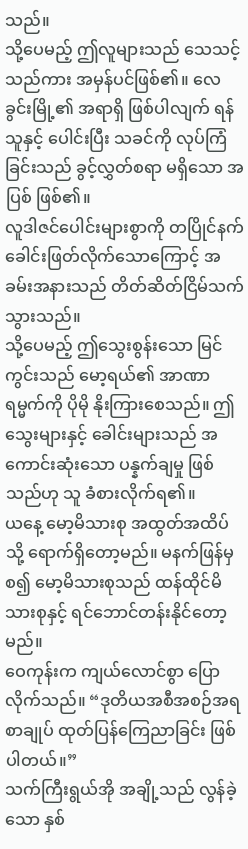သည်။
သို့ပေမည့် ဤလူများသည် သေသင့်သည်ကား အမှန်ပင်ဖြစ်၏။ လေခွင်းမြို့၏ အရာရှိ ဖြစ်ပါလျက် ရန်သူနှင့် ပေါင်းပြီး သခင်ကို လုပ်ကြံခြင်းသည် ခွင့်လွှတ်စရာ မရှိသော အပြစ် ဖြစ်၏။
လူဒါဇင်ပေါင်းများစွာကို တပြိုင်နက် ခေါင်းဖြတ်လိုက်သောကြောင့် အခမ်းအနားသည် တိတ်ဆိတ်ငြိမ်သက် သွားသည်။
သို့ပေမည့် ဤသွေးစွန်းသော မြင်ကွင်းသည် မော့ရယ်၏ အာဏာရမ္မက်ကို ပိုမို နိုးကြားစေသည်။ ဤသွေးများနှင့် ခေါင်းများသည် အကောင်းဆုံးသော ပန္နက်ချမှု ဖြစ်သည်ဟု သူ ခံစားလိုက်ရ၏။
ယနေ့ မော့မိသားစု အထွတ်အထိပ်သို့ ရောက်ရှိတော့မည်။ မနက်ဖြန်မှစ၍ မော့မိသားစုသည် ထန်ထိုင်မိသားစုနှင့် ရင်ဘောင်တန်းနိုင်တော့မည်။
ဝေကုန်းက ကျယ်လောင်စွာ ပြောလိုက်သည်။ “ဒုတိယအစီအစဉ်အရ စာချုပ် ထုတ်ပြန်ကြေညာခြင်း ဖြစ်ပါတယ်။”
သက်ကြီးရွယ်အို အချို့သည် လွန်ခဲ့သော နှစ်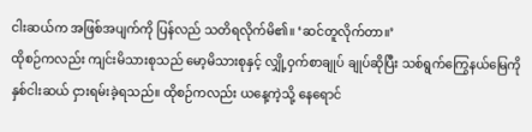ငါးဆယ်က အဖြစ်အပျက်ကို ပြန်လည် သတိရလိုက်မိ၏။ ‘ဆင်တူလိုက်တာ။’
ထိုစဉ်ကလည်း ကျင်းမိသားစုသည် မော့မိသားစုနှင့် လျှို့ဝှက်စာချုပ် ချုပ်ဆိုပြီး သစ်ရွက်ကြွေနယ်မြေကို နှစ်ငါးဆယ် ငှားရမ်းခဲ့ရသည်။ ထိုစဉ်ကလည်း ယနေ့ကဲ့သို့ နေရောင်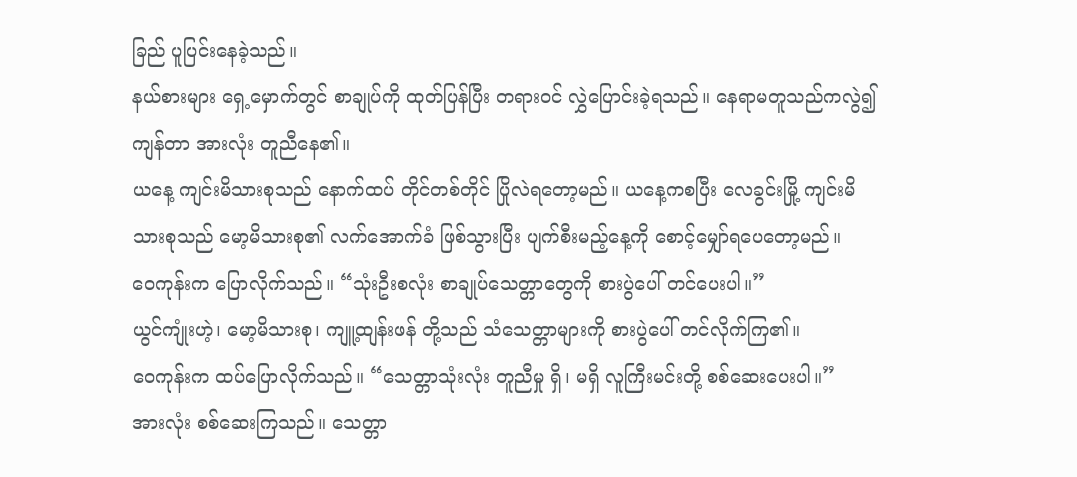ခြည် ပူပြင်းနေခဲ့သည်။
နယ်စားများ ရှေ့မှောက်တွင် စာချုပ်ကို ထုတ်ပြန်ပြီး တရားဝင် လွှဲပြောင်းခဲ့ရသည်။ နေရာမတူသည်ကလွဲ၍ ကျန်တာ အားလုံး တူညီနေ၏။
ယနေ့ ကျင်းမိသားစုသည် နောက်ထပ် တိုင်တစ်တိုင် ပြိုလဲရတော့မည်။ ယနေ့ကစပြီး လေခွင်းမြို့ ကျင်းမိသားစုသည် မော့မိသားစု၏ လက်အောက်ခံ ဖြစ်သွားပြီး ပျက်စီးမည့်နေ့ကို စောင့်မျှော်ရပေတော့မည်။
ဝေကုန်းက ပြောလိုက်သည်။ “သုံးဦးစလုံး စာချုပ်သေတ္တာတွေကို စားပွဲပေါ် တင်ပေးပါ။”
ယွင်ကျုံးဟဲ့၊ မော့မိသားစု၊ ကျူ့ထျန်းဖန် တို့သည် သံသေတ္တာများကို စားပွဲပေါ် တင်လိုက်ကြ၏။
ဝေကုန်းက ထပ်ပြောလိုက်သည်။ “သေတ္တာသုံးလုံး တူညီမှု ရှိ၊ မရှိ လူကြီးမင်းတို့ စစ်ဆေးပေးပါ။”
အားလုံး စစ်ဆေးကြသည်။ သေတ္တာ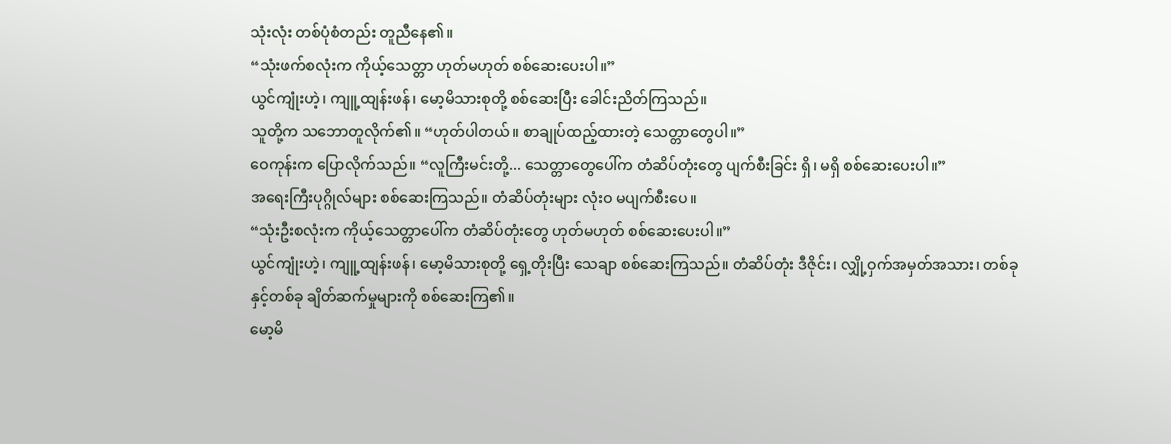သုံးလုံး တစ်ပုံစံတည်း တူညီနေ၏။
“သုံးဖက်စလုံးက ကိုယ့်သေတ္တာ ဟုတ်မဟုတ် စစ်ဆေးပေးပါ။”
ယွင်ကျုံးဟဲ့၊ ကျူ့ထျန်းဖန်၊ မော့မိသားစုတို့ စစ်ဆေးပြီး ခေါင်းညိတ်ကြသည်။
သူတို့က သဘောတူလိုက်၏။ “ဟုတ်ပါတယ်။ စာချုပ်ထည့်ထားတဲ့ သေတ္တာတွေပါ။”
ဝေကုန်းက ပြောလိုက်သည်။ “လူကြီးမင်းတို့... သေတ္တာတွေပေါ်က တံဆိပ်တုံးတွေ ပျက်စီးခြင်း ရှိ၊ မရှိ စစ်ဆေးပေးပါ။”
အရေးကြီးပုဂ္ဂိုလ်များ စစ်ဆေးကြသည်။ တံဆိပ်တုံးများ လုံးဝ မပျက်စီးပေ။
“သုံးဦးစလုံးက ကိုယ့်သေတ္တာပေါ်က တံဆိပ်တုံးတွေ ဟုတ်မဟုတ် စစ်ဆေးပေးပါ။”
ယွင်ကျုံးဟဲ့၊ ကျူ့ထျန်းဖန်၊ မော့မိသားစုတို့ ရှေ့တိုးပြီး သေချာ စစ်ဆေးကြသည်။ တံဆိပ်တုံး ဒီဇိုင်း၊ လျှို့ဝှက်အမှတ်အသား၊ တစ်ခုနှင့်တစ်ခု ချိတ်ဆက်မှုများကို စစ်ဆေးကြ၏။
မော့မိ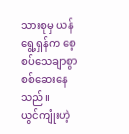သားစုမှ ယန်ရွေ့ရှန်က စေ့စပ်သေချာစွာ စစ်ဆေးနေသည်။
ယွင်ကျုံးဟဲ့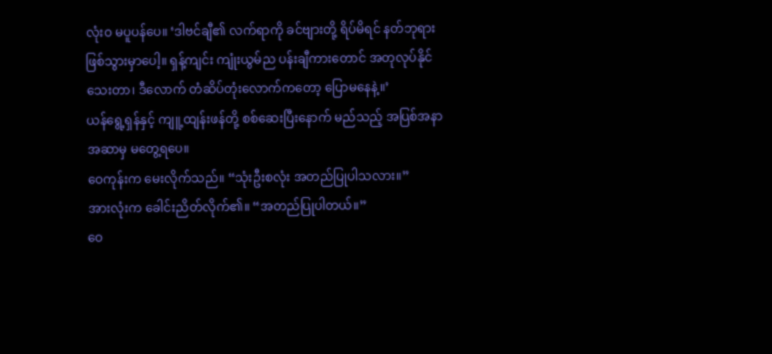လုံးဝ မပူပန်ပေ။ ‘ဒါဗင်ချီ၏ လက်ရာကို ခင်ဗျားတို့ ရိပ်မိရင် နတ်ဘုရား ဖြစ်သွားမှာပေါ့။ ရှန့်ကျင်း ကျုံးယွမ်ည ပန်းချီကားတောင် အတုလုပ်နိုင်သေးတာ၊ ဒီလောက် တံဆိပ်တုံးလောက်ကတော့ ပြောမနေနဲ့။’
ယန်ရွေ့ရှန်နှင့် ကျူ့ထျန်းဖန်တို့ စစ်ဆေးပြီးနောက် မည်သည့် အပြစ်အနာအဆာမှ မတွေ့ရပေ။
ဝေကုန်းက မေးလိုက်သည်။ “သုံးဦးစလုံး အတည်ပြုပါသလား။”
အားလုံးက ခေါင်းညိတ်လိုက်၏။ “အတည်ပြုပါတယ်။”
ဝေ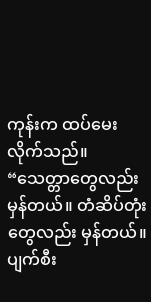ကုန်းက ထပ်မေးလိုက်သည်။ “သေတ္တာတွေလည်း မှန်တယ်။ တံဆိပ်တုံးတွေလည်း မှန်တယ်။ ပျက်စီး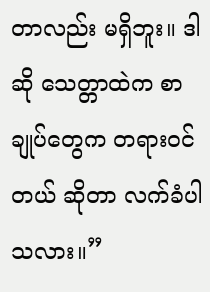တာလည်း မရှိဘူး။ ဒါဆို သေတ္တာထဲက စာချုပ်တွေက တရားဝင်တယ် ဆိုတာ လက်ခံပါသလား။”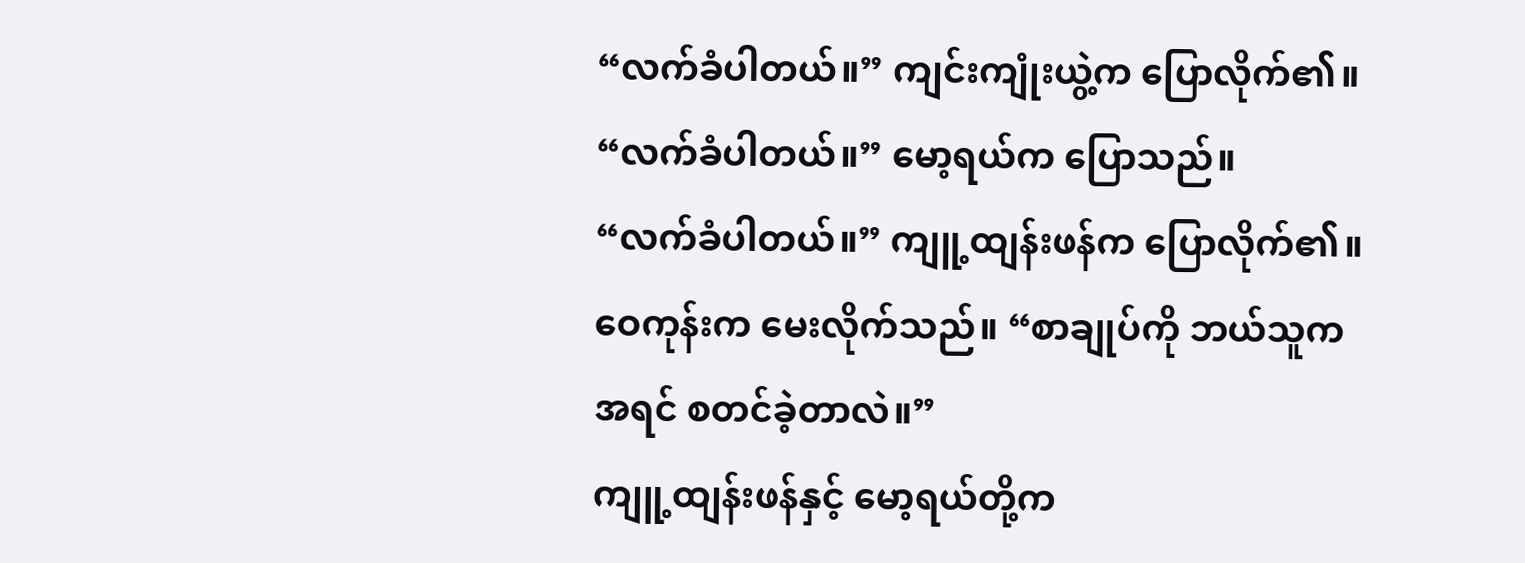“လက်ခံပါတယ်။” ကျင်းကျုံးယွဲ့က ပြောလိုက်၏။
“လက်ခံပါတယ်။” မော့ရယ်က ပြောသည်။
“လက်ခံပါတယ်။” ကျူ့ထျန်းဖန်က ပြောလိုက်၏။
ဝေကုန်းက မေးလိုက်သည်။ “စာချုပ်ကို ဘယ်သူက အရင် စတင်ခဲ့တာလဲ။”
ကျူ့ထျန်းဖန်နှင့် မော့ရယ်တို့က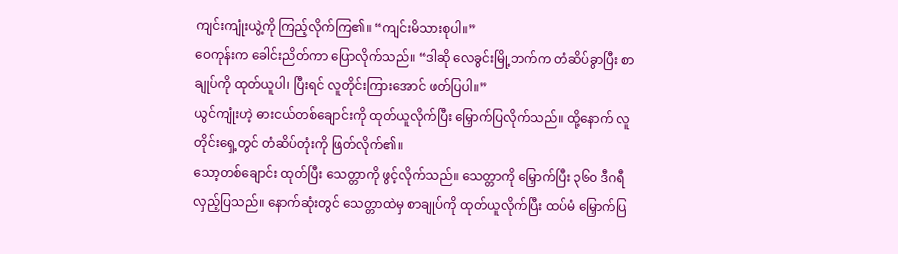ကျင်းကျုံးယွဲ့ကို ကြည့်လိုက်ကြ၏။ “ကျင်းမိသားစုပါ။”
ဝေကုန်းက ခေါင်းညိတ်ကာ ပြောလိုက်သည်။ “ဒါဆို လေခွင်းမြို့ဘက်က တံဆိပ်ခွာပြီး စာချုပ်ကို ထုတ်ယူပါ၊ ပြီးရင် လူတိုင်းကြားအောင် ဖတ်ပြပါ။”
ယွင်ကျုံးဟဲ့ ဓားငယ်တစ်ချောင်းကို ထုတ်ယူလိုက်ပြီး မြှောက်ပြလိုက်သည်။ ထို့နောက် လူတိုင်းရှေ့တွင် တံဆိပ်တုံးကို ဖြတ်လိုက်၏။
သော့တစ်ချောင်း ထုတ်ပြီး သေတ္တာကို ဖွင့်လိုက်သည်။ သေတ္တာကို မြှောက်ပြီး ၃၆၀ ဒီဂရီ လှည့်ပြသည်။ နောက်ဆုံးတွင် သေတ္တာထဲမှ စာချုပ်ကို ထုတ်ယူလိုက်ပြီး ထပ်မံ မြှောက်ပြ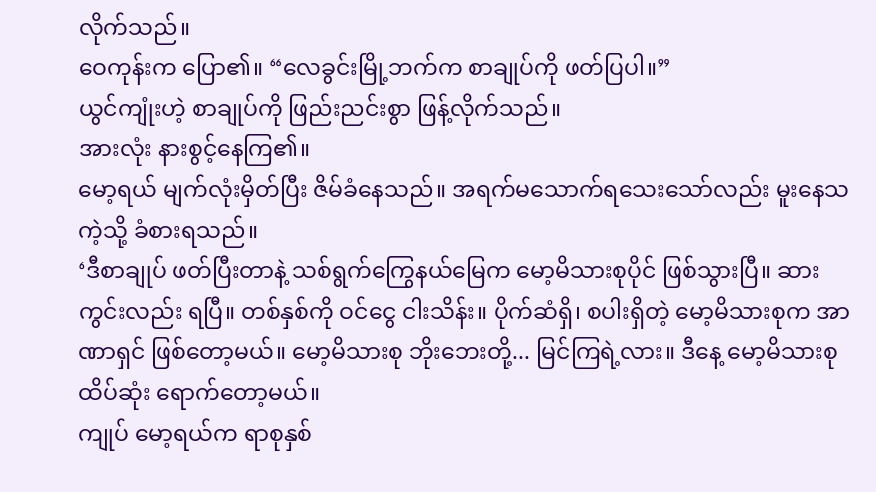လိုက်သည်။
ဝေကုန်းက ပြော၏။ “လေခွင်းမြို့ဘက်က စာချုပ်ကို ဖတ်ပြပါ။”
ယွင်ကျုံးဟဲ့ စာချုပ်ကို ဖြည်းညင်းစွာ ဖြန့်လိုက်သည်။
အားလုံး နားစွင့်နေကြ၏။
မော့ရယ် မျက်လုံးမှိတ်ပြီး ဇိမ်ခံနေသည်။ အရက်မသောက်ရသေးသော်လည်း မူးနေသကဲ့သို့ ခံစားရသည်။
‘ဒီစာချုပ် ဖတ်ပြီးတာနဲ့ သစ်ရွက်ကြွေနယ်မြေက မော့မိသားစုပိုင် ဖြစ်သွားပြီ။ ဆားကွင်းလည်း ရပြီ။ တစ်နှစ်ကို ဝင်ငွေ ငါးသိန်း။ ပိုက်ဆံရှိ၊ စပါးရှိတဲ့ မော့မိသားစုက အာဏာရှင် ဖြစ်တော့မယ်။ မော့မိသားစု ဘိုးဘေးတို့... မြင်ကြရဲ့လား။ ဒီနေ့ မော့မိသားစု ထိပ်ဆုံး ရောက်တော့မယ်။
ကျုပ် မော့ရယ်က ရာစုနှစ်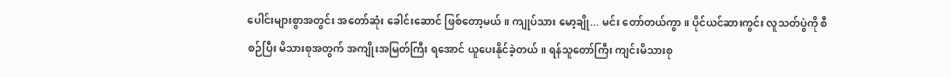ပေါင်းများစွာအတွင်း အတော်ဆုံး ခေါင်းဆောင် ဖြစ်တော့မယ်။ ကျုပ်သား မော့ချို... မင်း တော်တယ်ကွာ။ ပိုင်ယင်ဆားကွင်း လူသတ်ပွဲကို စီစဉ်ပြီး မိသားစုအတွက် အကျိုးအမြတ်ကြီး ရအောင် ယူပေးနိုင်ခဲ့တယ်။ ရန်သူတော်ကြီး ကျင်းမိသားစု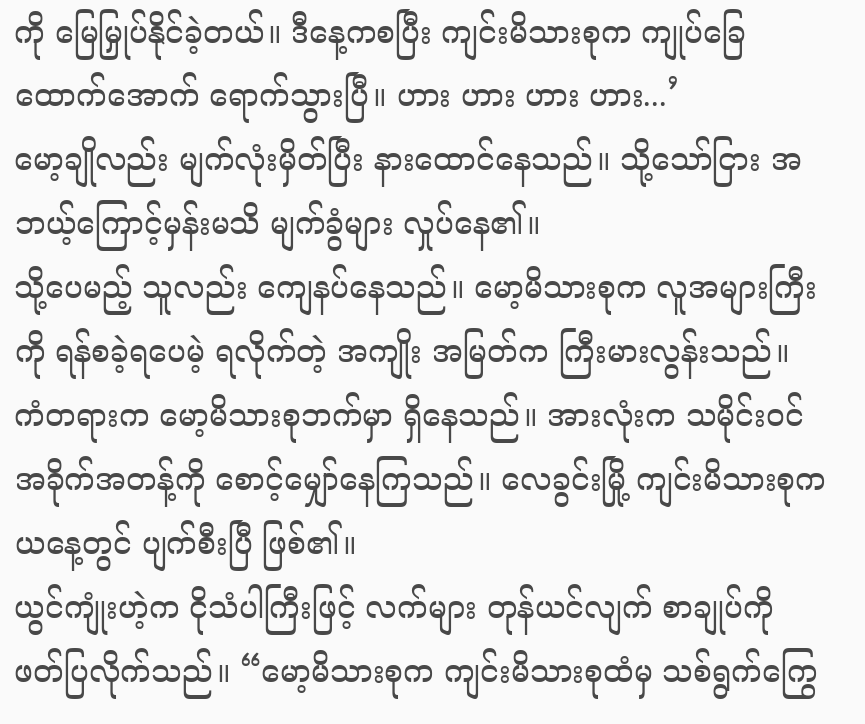ကို မြေမြှုပ်နိုင်ခဲ့တယ်။ ဒီနေ့ကစပြီး ကျင်းမိသားစုက ကျုပ်ခြေထောက်အောက် ရောက်သွားပြီ။ ဟား ဟား ဟား ဟား...’
မော့ချိုလည်း မျက်လုံးမှိတ်ပြီး နားထောင်နေသည်။ သို့သော်ငြား အဘယ့်ကြောင့်မှန်းမသိ မျက်ခွံများ လှုပ်နေ၏။
သို့ပေမည့် သူလည်း ကျေနပ်နေသည်။ မော့မိသားစုက လူအများကြီးကို ရန်စခဲ့ရပေမဲ့ ရလိုက်တဲ့ အကျိုး အမြတ်က ကြီးမားလွန်းသည်။
ကံတရားက မော့မိသားစုဘက်မှာ ရှိနေသည်။ အားလုံးက သမိုင်းဝင် အခိုက်အတန့်ကို စောင့်မျှော်နေကြသည်။ လေခွင်းမြို့ ကျင်းမိသားစုက ယနေ့တွင် ပျက်စီးပြီ ဖြစ်၏။
ယွင်ကျုံးဟဲ့က ငိုသံပါကြီးဖြင့် လက်များ တုန်ယင်လျက် စာချုပ်ကို ဖတ်ပြလိုက်သည်။ “မော့မိသားစုက ကျင်းမိသားစုထံမှ သစ်ရွက်ကြွေ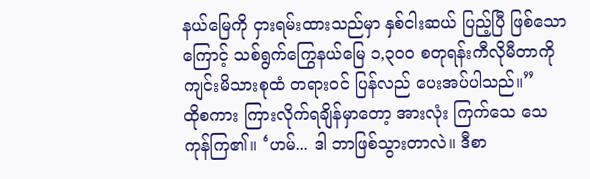နယ်မြေကို ငှားရမ်းထားသည်မှာ နှစ်ငါးဆယ် ပြည့်ပြီ ဖြစ်သောကြောင့် သစ်ရွက်ကြွေနယ်မြေ ၁,၃၀၀ စတုရန်းကီလိုမီတာကို ကျင်းမိသားစုထံ တရားဝင် ပြန်လည် ပေးအပ်ပါသည်။”
ထိုစကား ကြားလိုက်ရချိန်မှာတော့ အားလုံး ကြက်သေ သေကုန်ကြ၏။ ‘ဟမ်... ဒါ ဘာဖြစ်သွားတာလဲ။ ဒီစာ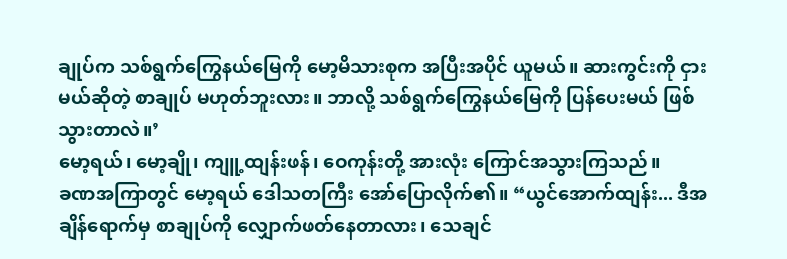ချုပ်က သစ်ရွက်ကြွေနယ်မြေကို မော့မိသားစုက အပြီးအပိုင် ယူမယ်။ ဆားကွင်းကို ငှားမယ်ဆိုတဲ့ စာချုပ် မဟုတ်ဘူးလား။ ဘာလို့ သစ်ရွက်ကြွေနယ်မြေကို ပြန်ပေးမယ် ဖြစ်သွားတာလဲ။’
မော့ရယ်၊ မော့ချို၊ ကျူ့ထျန်းဖန်၊ ဝေကုန်းတို့ အားလုံး ကြောင်အသွားကြသည်။
ခဏအကြာတွင် မော့ရယ် ဒေါသတကြီး အော်ပြောလိုက်၏။ “ယွင်အောက်ထျန်း... ဒီအချိန်ရောက်မှ စာချုပ်ကို လျှောက်ဖတ်နေတာလား၊ သေချင်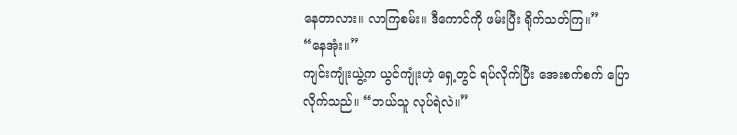နေတာလား။ လာကြစမ်း။ ဒီကောင်ကို ဖမ်းပြီး ရိုက်သတ်ကြ။”
“နေအုံး။”
ကျင်းကျုံးယွဲ့က ယွင်ကျုံးဟဲ့ ရှေ့တွင် ရပ်လိုက်ပြီး အေးစက်စက် ပြောလိုက်သည်။ “ဘယ်သူ လုပ်ရဲလဲ။”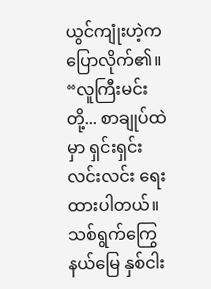ယွင်ကျုံးဟဲ့က ပြောလိုက်၏။ “လူကြီးမင်းတို့... စာချုပ်ထဲမှာ ရှင်းရှင်းလင်းလင်း ရေးထားပါတယ်။ သစ်ရွက်ကြွေနယ်မြေ နှစ်ငါး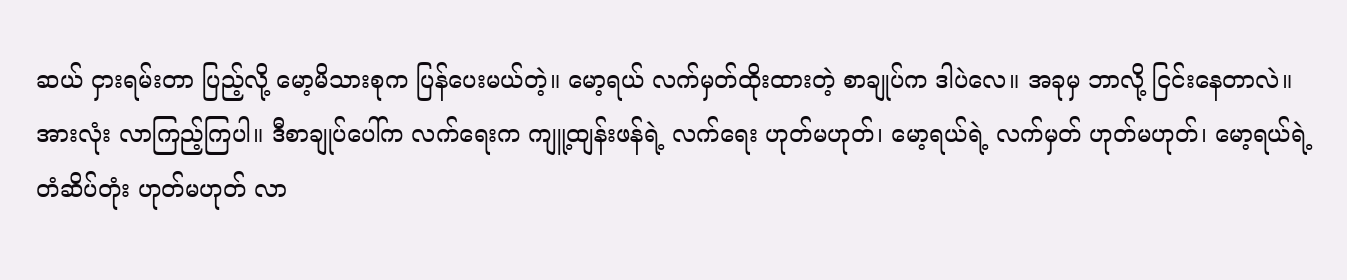ဆယ် ငှားရမ်းတာ ပြည့်လို့ မော့မိသားစုက ပြန်ပေးမယ်တဲ့။ မော့ရယ် လက်မှတ်ထိုးထားတဲ့ စာချုပ်က ဒါပဲလေ။ အခုမှ ဘာလို့ ငြင်းနေတာလဲ။
အားလုံး လာကြည့်ကြပါ။ ဒီစာချုပ်ပေါ်က လက်ရေးက ကျူ့ထျန်းဖန်ရဲ့ လက်ရေး ဟုတ်မဟုတ်၊ မော့ရယ်ရဲ့ လက်မှတ် ဟုတ်မဟုတ်၊ မော့ရယ်ရဲ့ တံဆိပ်တုံး ဟုတ်မဟုတ် လာ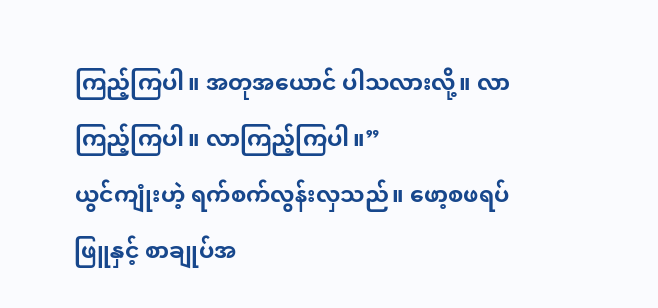ကြည့်ကြပါ။ အတုအယောင် ပါသလားလို့။ လာကြည့်ကြပါ။ လာကြည့်ကြပါ။”
ယွင်ကျုံးဟဲ့ ရက်စက်လွန်းလှသည်။ ဖော့စဖရပ်ဖြူနှင့် စာချုပ်အ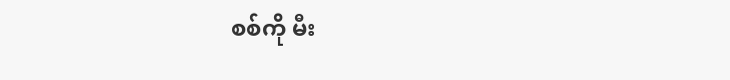စစ်ကို မီး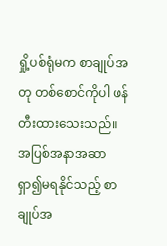ရှို့ပစ်ရုံမက စာချုပ်အတု တစ်စောင်ကိုပါ ဖန်တီးထားသေးသည်။ အပြစ်အနာအဆာ ရှာ၍မရနိုင်သည့် စာချုပ်အ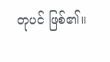တုပင် ဖြစ်၏။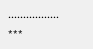.................
***